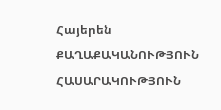Հայերեն
ՔԱՂԱՔԱԿԱՆՈՒԹՅՈՒՆ ՀԱՍԱՐԱԿՈՒԹՅՈՒՆ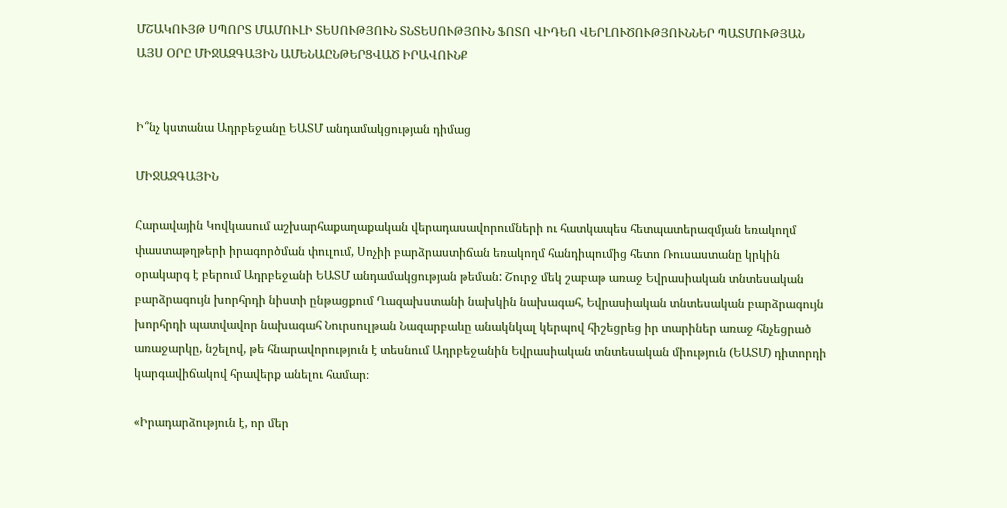ՄՇԱԿՈՒՅԹ ՍՊՈՐՏ ՄԱՄՈՒԼԻ ՏԵՍՈՒԹՅՈՒՆ ՏՆՏԵՍՈՒԹՅՈՒՆ ՖՈՏՈ ՎԻԴԵՈ ՎԵՐԼՈՒԾՈՒԹՅՈՒՆՆԵՐ ՊԱՏՄՈՒԹՅԱՆ ԱՅՍ ՕՐԸ ՄԻՋԱԶԳԱՅԻՆ ԱՄԵՆԱԸՆԹԵՐՑՎԱԾ ԻՐԱՎՈՒՆՔ


Ի՞նչ կստանա Ադրբեջանը ԵԱՏՄ անդամակցության դիմաց

ՄԻՋԱԶԳԱՅԻՆ

Հարավային Կովկասում աշխարհաքաղաքական վերադասավորումների ու հատկապես հետպատերազմյան եռակողմ փաստաթղթերի իրագործման փուլում, Սոչիի բարձրաստիճան եռակողմ հանդիպումից հետո Ռուսաստանը կրկին օրակարգ է բերում Ադրբեջանի ԵԱՏՄ անդամակցության թեման: Շուրջ մեկ շաբաթ առաջ Եվրասիական տնտեսական բարձրագույն խորհրդի նիստի ընթացքում Ղազախստանի նախկին նախագահ, Եվրասիական տնտեսական բարձրագույն խորհրդի պատվավոր նախագահ Նուրսուլթան Նազարբաևը անակնկալ կերպով հիշեցրեց իր տարիներ առաջ հնչեցրած առաջարկը, նշելով, թե հնարավորություն է տեսնում Ադրբեջանին Եվրասիական տնտեսական միություն (ԵԱՏՄ) դիտորդի կարգավիճակով հրավերք անելու համար։

«Իրադարձություն է, որ մեր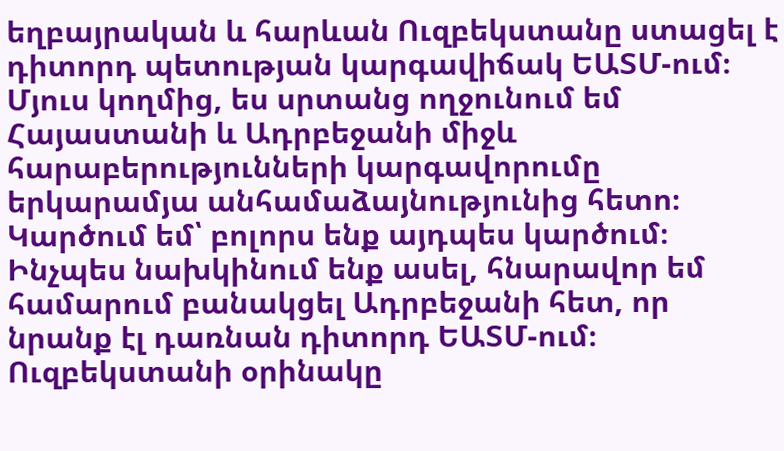եղբայրական և հարևան Ուզբեկստանը ստացել է դիտորդ պետության կարգավիճակ ԵԱՏՄ-ում։ Մյուս կողմից, ես սրտանց ողջունում եմ Հայաստանի և Ադրբեջանի միջև հարաբերությունների կարգավորումը երկարամյա անհամաձայնությունից հետո։ Կարծում եմ՝ բոլորս ենք այդպես կարծում։ Ինչպես նախկինում ենք ասել, հնարավոր եմ համարում բանակցել Ադրբեջանի հետ, որ նրանք էլ դառնան դիտորդ ԵԱՏՄ-ում։ Ուզբեկստանի օրինակը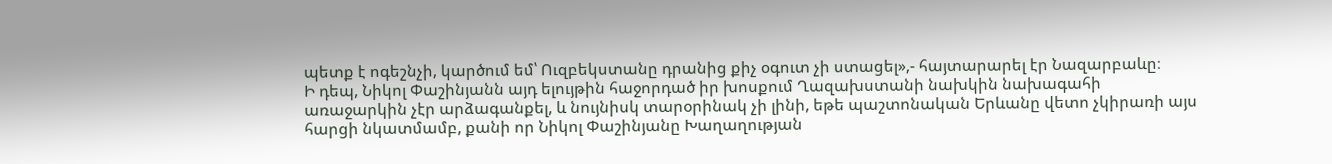պետք է ոգեշնչի, կարծում եմ՝ Ուզբեկստանը դրանից քիչ օգուտ չի ստացել»,- հայտարարել էր Նազարբաևը։
Ի դեպ, Նիկոլ Փաշինյանն այդ ելույթին հաջորդած իր խոսքում Ղազախստանի նախկին նախագահի առաջարկին չէր արձագանքել, և նույնիսկ տարօրինակ չի լինի, եթե պաշտոնական Երևանը վետո չկիրառի այս հարցի նկատմամբ, քանի որ Նիկոլ Փաշինյանը Խաղաղության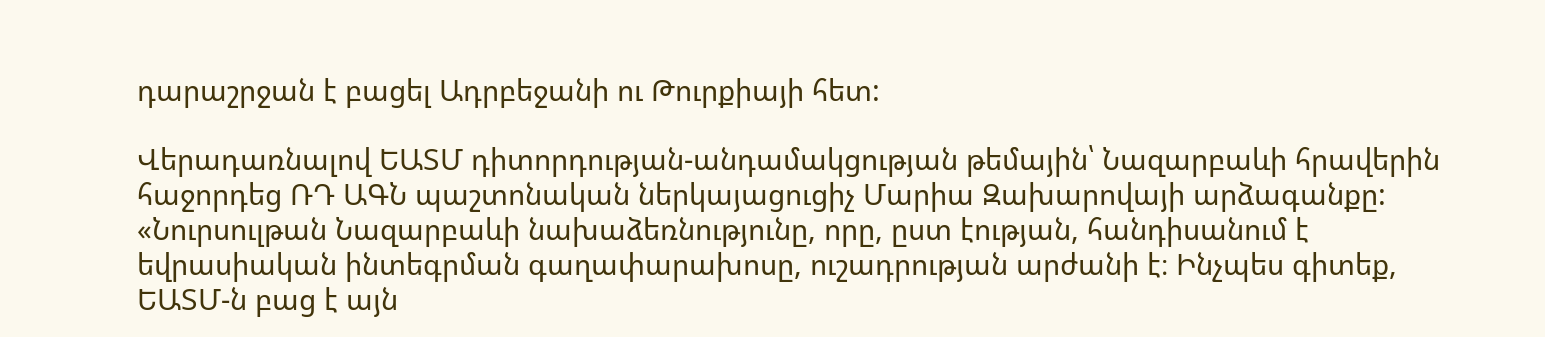դարաշրջան է բացել Ադրբեջանի ու Թուրքիայի հետ:

Վերադառնալով ԵԱՏՄ դիտորդության-անդամակցության թեմային՝ Նազարբաևի հրավերին հաջորդեց ՌԴ ԱԳՆ պաշտոնական ներկայացուցիչ Մարիա Զախարովայի արձագանքը:
«Նուրսուլթան Նազարբաևի նախաձեռնությունը, որը, ըստ էության, հանդիսանում է եվրասիական ինտեգրման գաղափարախոսը, ուշադրության արժանի է։ Ինչպես գիտեք, ԵԱՏՄ-ն բաց է այն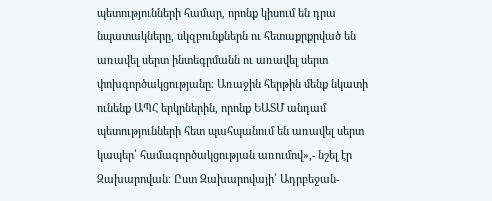պետությունների համար, որոնք կիսում են դրա նպատակները, սկզբունքներն ու հետաքրքրված են առավել սերտ ինտեգրմանն ու առավել սերտ փոխգործակցությանը։ Առաջին հերթին մենք նկատի ունենք ԱՊՀ երկրներին, որոնք ԵԱՏՄ անդամ պետությունների հետ պահպանում են առավել սերտ կապեր՝ համագործակցության առումով»,- նշել էր Զախարովան։ Ըստ Զախարովայի՝ Ադրբեջան-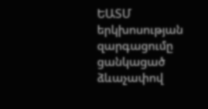ԵԱՏՄ երկխոսության զարգացումը ցանկացած ձևաչափով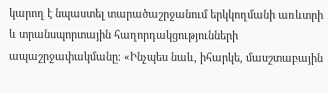կարող է նպաստել տարածաշրջանում երկկողմանի առևտրի և տրանսպորտային հաղորդակցությունների ապաշրջափակմանը։ «Ինչպես նաև, իհարկե, մասշտաբային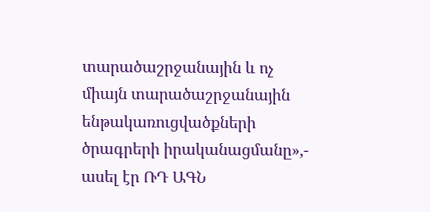տարածաշրջանային և ոչ միայն տարածաշրջանային ենթակառուցվածքների ծրագրերի իրականացմանը»,- ասել էր ՌԴ ԱԳՆ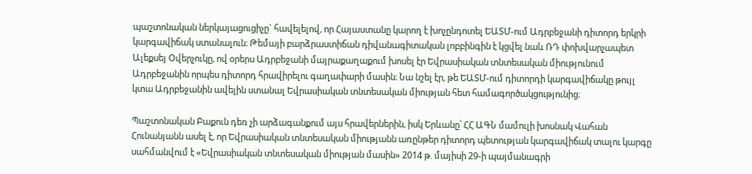պաշտոնական ներկայացուցիչը` հավելելով, որ Հայաստանը կարող է խոչընդոտել ԵԱՏՄ-ում Ադրբեջանի դիտորդ երկրի կարգավիճակ ստանալուն։ Թեմայի բարձրաստիճան դիվանագիտական լոբբինգին է կցվել նաև ՌԴ փոխվարչապետ Ալեքսեյ Օվերչուկը, ով օրերս Ադրբեջանի մայրաքաղաքում խոսել էր Եվրասիական տնտեսական միությունում Ադրբեջանին որպես դիտորդ հրավիրելու գաղափարի մասին։ Նա նշել էր, թե ԵԱՏՄ-ում դիտորդի կարգավիճակը թույլ կտա Ադրբեջանին ավելին ստանալ Եվրասիական տնտեսական միության հետ համագործակցությունից։

Պաշտոնական Բաքուն դեռ չի արձագանքում այս հրավերներին, իսկ Երևանը՝ ՀՀ ԱԳՆ մամուլի խոսնակ Վահան Հունանյանն ասել է, որ Եվրասիական տնտեսական միությանն առընթեր դիտորդ պետության կարգավիճակ տալու կարգը սահմանվում է «Եվրասիական տնտեսական միության մասին» 2014 թ. մայիսի 29-ի պայմանագրի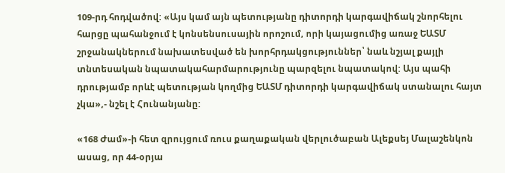109-րդ հոդվածով: «Այս կամ այն պետությանը դիտորդի կարգավիճակ շնորհելու հարցը պահանջում է կոնսենսուսային որոշում, որի կայացումից առաջ ԵԱՏՄ շրջանակներում նախատեսված են խորհրդակցություններ՝ նաև նշյալ քայլի տնտեսական նպատակահարմարությունը պարզելու նպատակով: Այս պահի դրությամբ որևէ պետության կողմից ԵԱՏՄ դիտորդի կարգավիճակ ստանալու հայտ չկա»,- նշել է Հունանյանը:

«168 Ժամ»-ի հետ զրույցում ռուս քաղաքական վերլուծաբան Ալեքսեյ Մալաշենկոն ասաց, որ 44-օրյա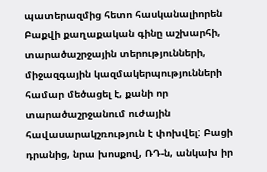պատերազմից հետո հասկանալիորեն Բաքվի քաղաքական գինը աշխարհի, տարածաշրջային տերությունների, միջազգային կազմակերպությունների համար մեծացել է, քանի որ տարածաշրջանում ուժային հավասարակշռություն է փոխվել: Բացի դրանից, նրա խոսքով, ՌԴ-ն, անկախ իր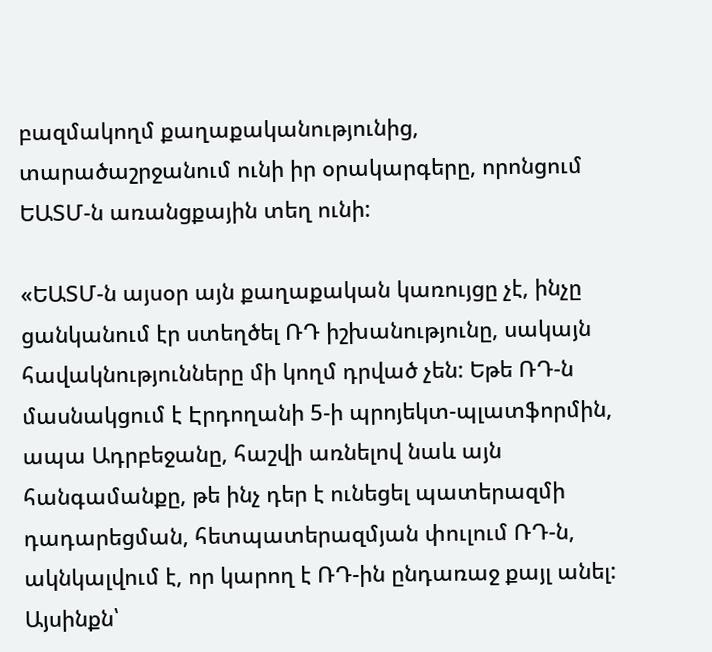բազմակողմ քաղաքականությունից, տարածաշրջանում ունի իր օրակարգերը, որոնցում ԵԱՏՄ-ն առանցքային տեղ ունի:

«ԵԱՏՄ-ն այսօր այն քաղաքական կառույցը չէ, ինչը ցանկանում էր ստեղծել ՌԴ իշխանությունը, սակայն հավակնությունները մի կողմ դրված չեն: Եթե ՌԴ-ն մասնակցում է Էրդողանի 5-ի պրոյեկտ-պլատֆորմին, ապա Ադրբեջանը, հաշվի առնելով նաև այն հանգամանքը, թե ինչ դեր է ունեցել պատերազմի դադարեցման, հետպատերազմյան փուլում ՌԴ-ն, ակնկալվում է, որ կարող է ՌԴ-ին ընդառաջ քայլ անել: Այսինքն՝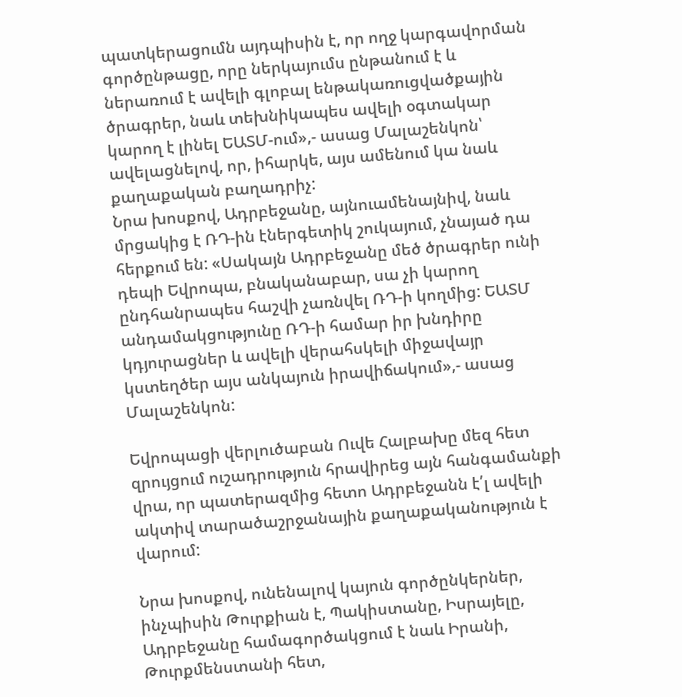պատկերացումն այդպիսին է, որ ողջ կարգավորման գործընթացը, որը ներկայումս ընթանում է և ներառում է ավելի գլոբալ ենթակառուցվածքային ծրագրեր, նաև տեխնիկապես ավելի օգտակար կարող է լինել ԵԱՏՄ-ում»,- ասաց Մալաշենկոն՝ ավելացնելով, որ, իհարկե, այս ամենում կա նաև քաղաքական բաղադրիչ:
Նրա խոսքով, Ադրբեջանը, այնուամենայնիվ, նաև մրցակից է ՌԴ-ին էներգետիկ շուկայում, չնայած դա հերքում են: «Սակայն Ադրբեջանը մեծ ծրագրեր ունի դեպի Եվրոպա, բնականաբար, սա չի կարող ընդհանրապես հաշվի չառնվել ՌԴ-ի կողմից: ԵԱՏՄ անդամակցությունը ՌԴ-ի համար իր խնդիրը կդյուրացներ և ավելի վերահսկելի միջավայր կստեղծեր այս անկայուն իրավիճակում»,- ասաց Մալաշենկոն:

Եվրոպացի վերլուծաբան Ուվե Հալբախը մեզ հետ զրույցում ուշադրություն հրավիրեց այն հանգամանքի վրա, որ պատերազմից հետո Ադրբեջանն է՛լ ավելի ակտիվ տարածաշրջանային քաղաքականություն է վարում:

Նրա խոսքով, ունենալով կայուն գործընկերներ, ինչպիսին Թուրքիան է, Պակիստանը, Իսրայելը, Ադրբեջանը համագործակցում է նաև Իրանի, Թուրքմենստանի հետ,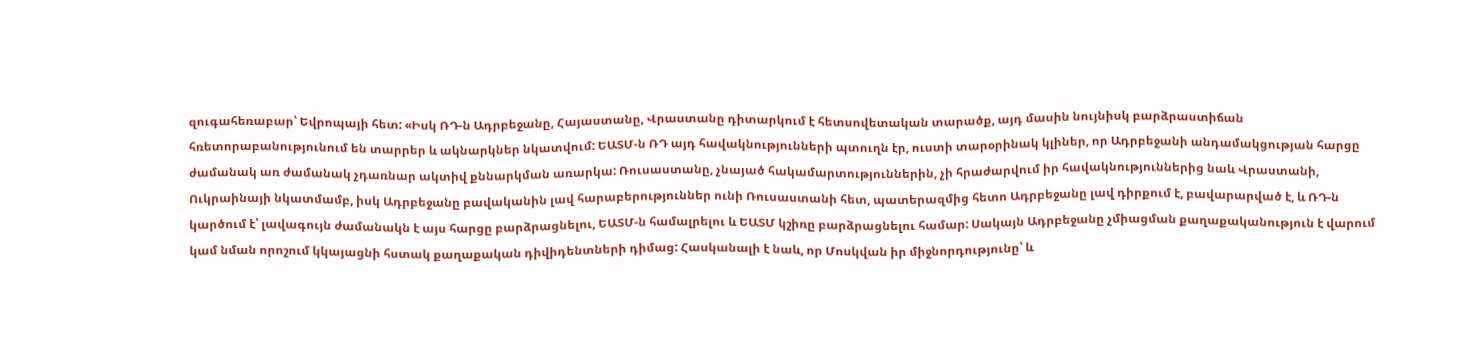զուգահեռաբար՝ Եվրոպայի հետ: «Իսկ ՌԴ-ն Ադրբեջանը, Հայաստանը, Վրաստանը դիտարկում է հետսովետական տարածք, այդ մասին նույնիսկ բարձրաստիճան հռետորաբանությունում են տարրեր և ակնարկներ նկատվում: ԵԱՏՄ-ն ՌԴ այդ հավակնությունների պտուղն էր, ուստի տարօրինակ կլիներ, որ Ադրբեջանի անդամակցության հարցը ժամանակ առ ժամանակ չդառնար ակտիվ քննարկման առարկա: Ռուսաստանը, չնայած հակամարտություններին, չի հրաժարվում իր հավակնություններից նաև Վրաստանի, Ուկրաինայի նկատմամբ, իսկ Ադրբեջանը բավականին լավ հարաբերություններ ունի Ռուսաստանի հետ, պատերազմից հետո Ադրբեջանը լավ դիրքում է, բավարարված է, և ՌԴ-ն կարծում է՝ լավագույն ժամանակն է այս հարցը բարձրացնելու, ԵԱՏՄ-ն համալրելու և ԵԱՏՄ կշիռը բարձրացնելու համար: Սակայն Ադրբեջանը չմիացման քաղաքականություն է վարում կամ նման որոշում կկայացնի հստակ քաղաքական դիվիդենտների դիմաց: Հասկանալի է նաև, որ Մոսկվան իր միջնորդությունը՝ և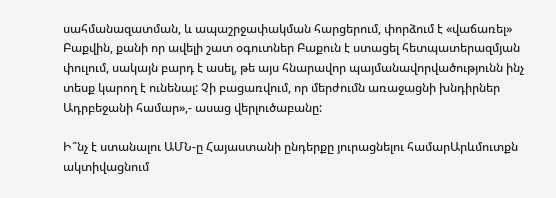սահմանազատման, և ապաշրջափակման հարցերում, փորձում է «վաճառել» Բաքվին, քանի որ ավելի շատ օգուտներ Բաքուն է ստացել հետպատերազմյան փուլում, սակայն բարդ է ասել, թե այս հնարավոր պայմանավորվածությունն ինչ տեսք կարող է ունենալ: Չի բացառվում, որ մերժումն առաջացնի խնդիրներ Ադրբեջանի համար»,- ասաց վերլուծաբանը:

Ի՞նչ է ստանալու ԱՄՆ-ը Հայաստանի ընդերքը յուրացնելու համարԱրևմուտքն ակտիվացնում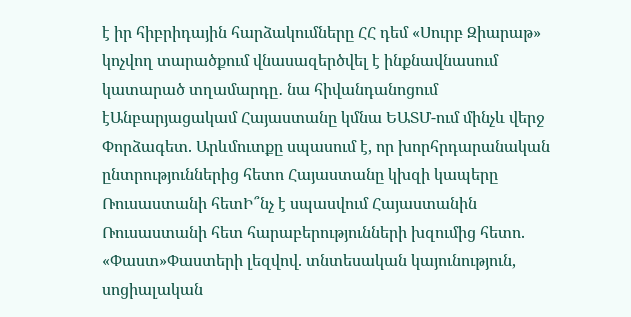է իր հիբրիդային հարձակումները ՀՀ դեմ «Սուրբ Զիարաթ» կոչվող տարածքում վնասազերծվել է ինքնավնասում կատարած տղամարդը․ նա հիվանդանոցում էԱնբարյացակամ Հայաստանը կմնա ԵԱՏՄ-ում մինչև վերջ Փորձագետ. Արևմուտքը սպասում է, որ խորհրդարանական ընտրություններից հետո Հայաստանը կխզի կապերը Ռուսաստանի հետԻ՞նչ է սպասվում Հայաստանին Ռուսաստանի հետ հարաբերությունների խզումից հետո. «Փաստ»Փաստերի լեզվով. տնտեսական կայունություն, սոցիալական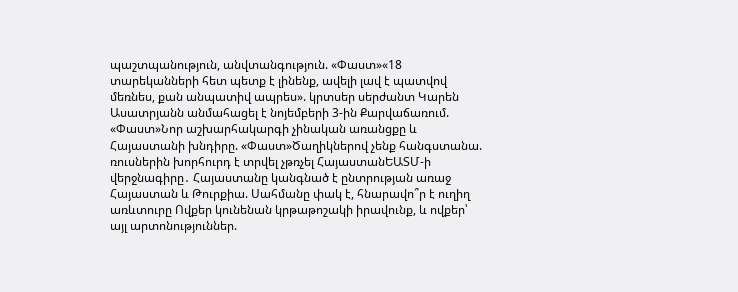պաշտպանություն, անվտանգություն. «Փաստ»«18 տարեկանների հետ պետք է լինենք, ավելի լավ է պատվով մեռնես, քան անպատիվ ապրես». կրտսեր սերժանտ Կարեն Ասատրյանն անմահացել է նոյեմբերի 3-ին Քարվաճառում. «Փաստ»Նոր աշխարհակարգի չինական առանցքը և Հայաստանի խնդիրը. «Փաստ»Ծաղիկներով չենք հանգստանա. ռուսներին խորհուրդ է տրվել չթռչել ՀայաստանԵԱՏՄ-ի վերջնագիրը․ Հայաստանը կանգնած է ընտրության առաջ Հայաստան և Թուրքիա. Սահմանը փակ է, հնարավո՞ր է ուղիղ առևտուրը Ովքեր կունենան կրթաթոշակի իրավունք, և ովքեր՝ այլ արտոնություններ.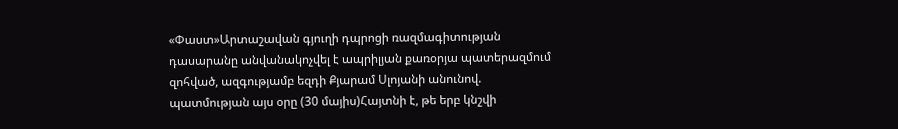«Փաստ»Արտաշավան գյուղի դպրոցի ռազմագիտության դասարանը անվանակոչվել է ապրիլյան քառօրյա պատերազմում զոհված, ազգությամբ եզդի Քյարամ Սլոյանի անունով. պատմության այս օրը (30 մայիս)Հայտնի է, թե երբ կնշվի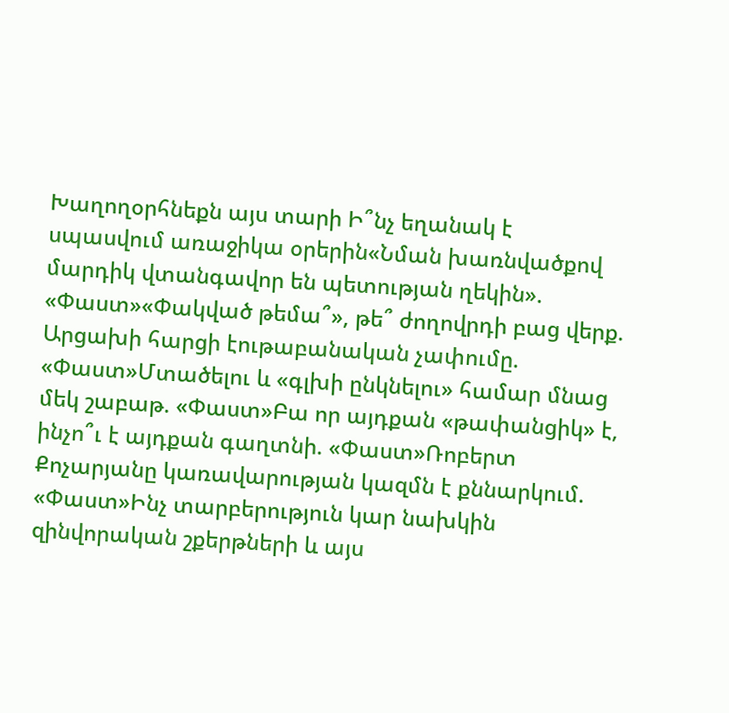Խաղողօրհնեքն այս տարի Ի՞նչ եղանակ է սպասվում առաջիկա օրերին«Նման խառնվածքով մարդիկ վտանգավոր են պետության ղեկին». «Փաստ»«Փակված թեմա՞», թե՞ ժողովրդի բաց վերք. Արցախի հարցի էութաբանական չափումը. «Փաստ»Մտածելու և «գլխի ընկնելու» համար մնաց մեկ շաբաթ. «Փաստ»Բա որ այդքան «թափանցիկ» է, ինչո՞ւ է այդքան գաղտնի. «Փաստ»Ռոբերտ Քոչարյանը կառավարության կազմն է քննարկում. «Փաստ»Ինչ տարբերություն կար նախկին զինվորական շքերթների և այս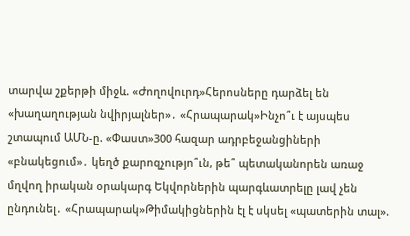տարվա շքերթի միջև. «Ժողովուրդ»Հերոսները դարձել են «խաղաղության նվիրյալներ»․ «Հրապարակ»Ինչո՞ւ է այսպես շտապում ԱՄՆ-ը. «Փաստ»300 հազար ադրբեջանցիների «բնակեցում»․ կեղծ քարոզչությո՞ւն, թե՞ պետականորեն առաջ մղվող իրական օրակարգ Եկվորներին պարգևատրելը լավ չեն ընդունել․ «Հրապարակ»Թիմակիցներին էլ է սկսել «պատերին տալ».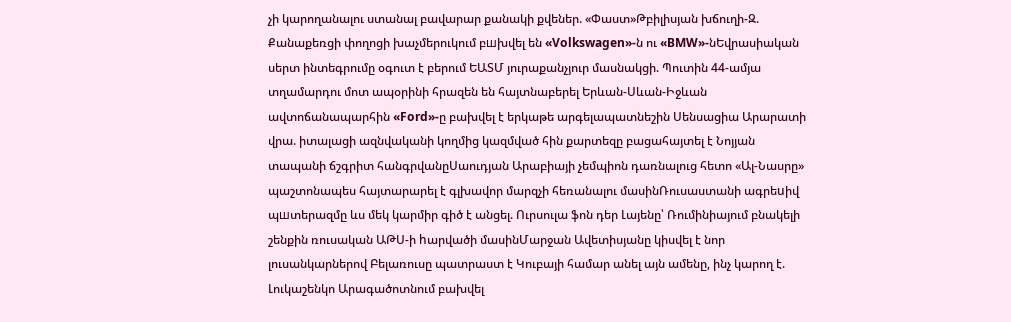չի կարողանալու ստանալ բավարար քանակի քվեներ. «Փաստ»Թբիլիսյան խճուղի-Զ. Քանաքեռցի փողոցի խաչմերուկում բшխվել են «Volkswagen»-ն ու «BMW»-նԵվրասիական սերտ ինտեգրումը օգուտ է բերում ԵԱՏՄ յուրաքանչյուր մասնակցի. Պուտին 44-ամյա տղամարդու մոտ ապօրինի հրազեն են հայտնաբերել Երևան-Սևան-Իջևան ավտոճանապարհին «Ford»-ը բախվել է երկաթե արգելապատնեշին Սենսացիա Արարատի վրա. իտալացի ազնվականի կողմից կազմված հին քարտեզը բացահայտել է Նոյյան տապանի ճշգրիտ հանգրվանըՍաուդյան Արաբիայի չեմպիոն դառնալուց հետո «Ալ-Նասրը» պաշտոնապես հայտարարել է գլխավոր մարզչի հեռանալու մասինՌուսաստանի ագրեuիվ պшտերազմը ևս մեկ կարմիր գիծ է անցել. Ուրսուլա ֆոն դեր Լայենը՝ Ռումինիայում բնակելի շենքին ռուսական ԱԹՍ-ի hարվածի մասինՄարջան Ավետիսյանը կիսվել է նոր լուսանկարներով Բելառուսը պատրաստ է Կուբայի համար անել այն ամենը, ինչ կարող է. Լուկաշենկո Արագածոտնում բախվել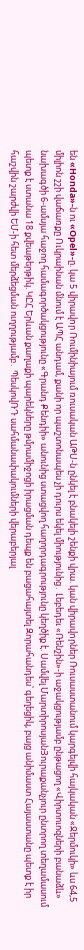են «Honda»-ն ու «Opel»-ը. կա 5 վիրավnր Ռումինիայում ռուսական ԱԹՍ-ն ընկել է բնակելի շենքի վրա. կան վիրավnրներ Ռուսաստանում կարգելվի հայկական «Ջերմուկի» ևս 64,5 միլիոն շշի վաճառքը Ուկրաինան մնում է ԱՊՀ անդամ, քանի որ պաշտոնապես չի դուրս եկել միությունից․ Լեբեդեւ «Ռենշին»-ի աջակցությամբ ընթացող «Վիրտուոզների բանաձև» նախագծի 6-ամսյա հաջող համագործակցությունը «Գրանդ Քենդիի» անունից ստացվող հաղորդագրությունը կեղծիք է. Սամվել ՄարտիրոսյանՅուրաքանչյուր ընտրող տեղամասում պետք է ստանա 18 քվեաթերթիկ. ԿԸՀ Երևան քաղաքի պարեկները թմրամիջոցի իրացման դեպք են բացահայտել Զորահանդես՝ գեղեցիկ, բայց անիմաստ Հայաստանը պետք է իր հաշվին շարժվի ԵՄ-ի հետ մերձեցման ուղղությամբ․ ՊեսկովՌԴ սահմանափակումների վերաբերյալ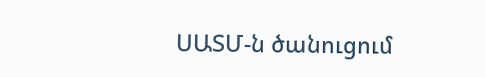ՍԱՏՄ-ն ծանուցում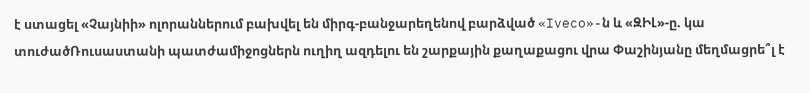է ստացել «Չայնիի» ոլորաններում բախվել են միրգ-բանջարեղենով բարձված «Iveco»-ն և «ԶԻԼ»-ը. կա տուժածՌուսաստանի պատժամիջոցներն ուղիղ ազդելու են շարքային քաղաքացու վրա Փաշինյանը մեղմացրե՞լ է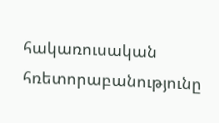հակառուսական հռետորաբանությունը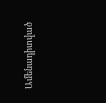Ամենադիտված